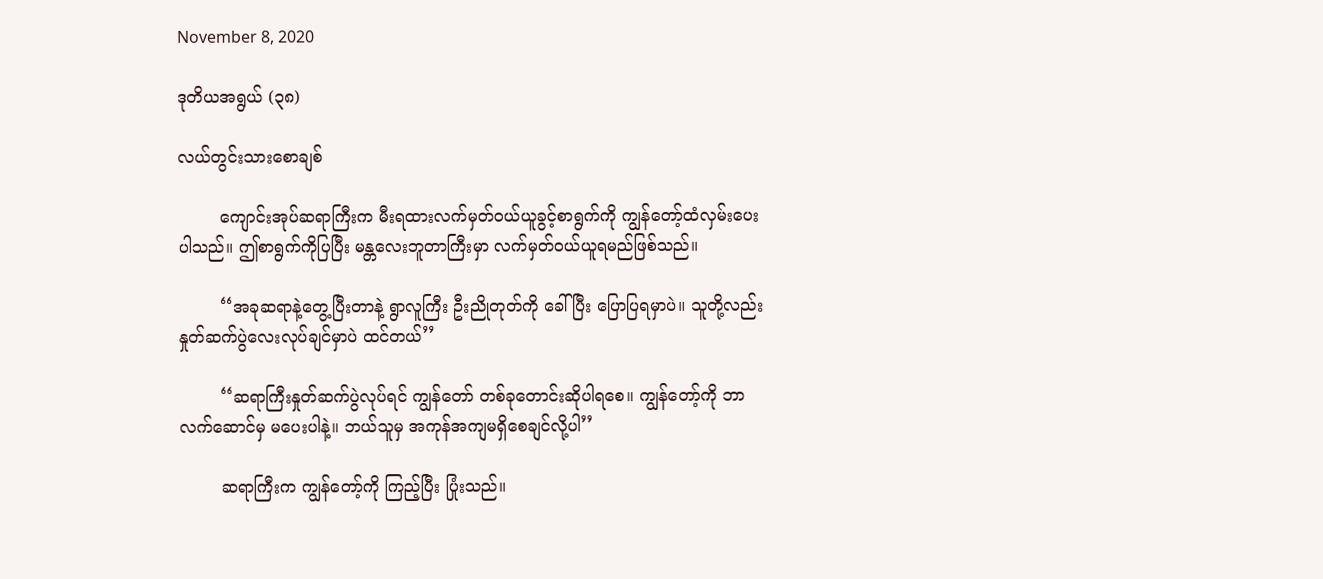November 8, 2020

ဒုတိယအရွယ် (၃၈)

လယ်တွင်းသားစောချစ်

        ကျောင်းအုပ်ဆရာကြီးက မီးရထားလက်မှတ်ဝယ်ယူခွင့်စာရွက်ကို ကျွန်တော့်ထံလှမ်းပေးပါသည်။ ဤစာရွက်ကိုပြပြီး မန္တလေးဘူတာကြီးမှာ လက်မှတ်ဝယ်ယူရမည်ဖြစ်သည်။

        ‘‘အခုဆရာနဲ့တွေ့ပြီးတာနဲ့ ရွာလူကြီး ဦးညိုတုတ်ကို ခေါ်ပြီး ပြောပြရမှာပဲ။ သူတို့လည်း နှုတ်ဆက်ပွဲလေးလုပ်ချင်မှာပဲ ထင်တယ်’’

        ‘‘ဆရာကြီးနှုတ်ဆက်ပွဲလုပ်ရင် ကျွန်တော် တစ်ခုတောင်းဆိုပါရစေ။ ကျွန်တော့်ကို ဘာလက်ဆောင်မှ မပေးပါနဲ့။ ဘယ်သူမှ အကုန်အကျမရှိစေချင်လို့ပါ’’

        ဆရာကြီးက ကျွန်တော့်ကို ကြည့်ပြီး ပြုံးသည်။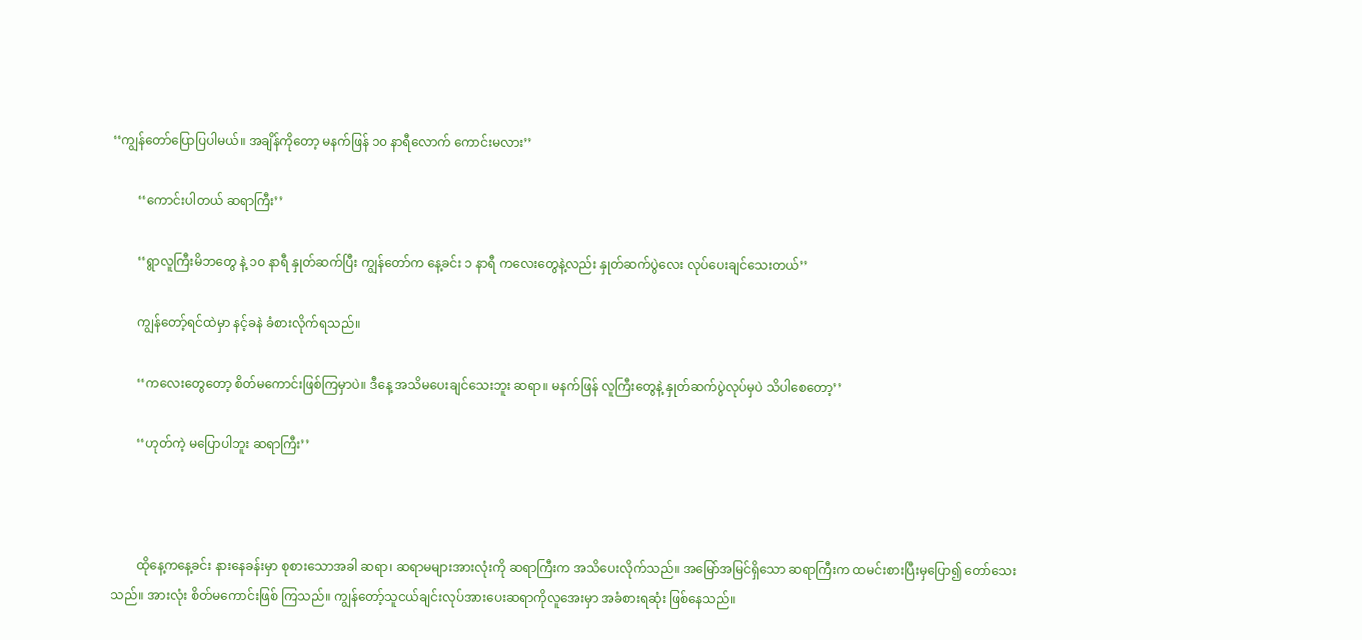‘‘ကျွန်တော်ပြောပြပါမယ်။ အချိန်ကိုတော့ မနက်ဖြန် ၁၀ နာရီလောက် ကောင်းမလား’’

        ‘‘ကောင်းပါတယ် ဆရာကြီး’’

        ‘‘ရွာလူကြီးမိဘတွေ နဲ့ ၁၀ နာရီ နှုတ်ဆက်ပြီး ကျွန်တော်က နေ့ခင်း ၁ နာရီ ကလေးတွေနဲ့လည်း နှုတ်ဆက်ပွဲလေး လုပ်ပေးချင်သေးတယ်’’

        ကျွန်တော့်ရင်ထဲမှာ နင့်ခနဲ ခံစားလိုက်ရသည်။

        ‘‘ကလေးတွေတော့ စိတ်မကောင်းဖြစ်ကြမှာပဲ။ ဒီနေ့ အသိမပေးချင်သေးဘူး ဆရာ။ မနက်ဖြန် လူကြီးတွေနဲ့ နှုတ်ဆက်ပွဲလုပ်မှပဲ သိပါစေတော့’’

        ‘‘ဟုတ်ကဲ့ မပြောပါဘူး ဆရာကြီး’’



        ထိုနေ့ကနေ့ခင်း နားနေခန်းမှာ စုစားသောအခါ ဆရာ၊ ဆရာမများအားလုံးကို ဆရာကြီးက အသိပေးလိုက်သည်။ အမြော်အမြင်ရှိသော ဆရာကြီးက ထမင်းစားပြီးမှပြော၍ တော်သေးသည်။ အားလုံး စိတ်မကောင်းဖြစ် ကြသည်။ ကျွန်တော့်သူငယ်ချင်းလုပ်အားပေးဆရာကိုလူအေးမှာ အခံစားရဆုံး ဖြစ်နေသည်။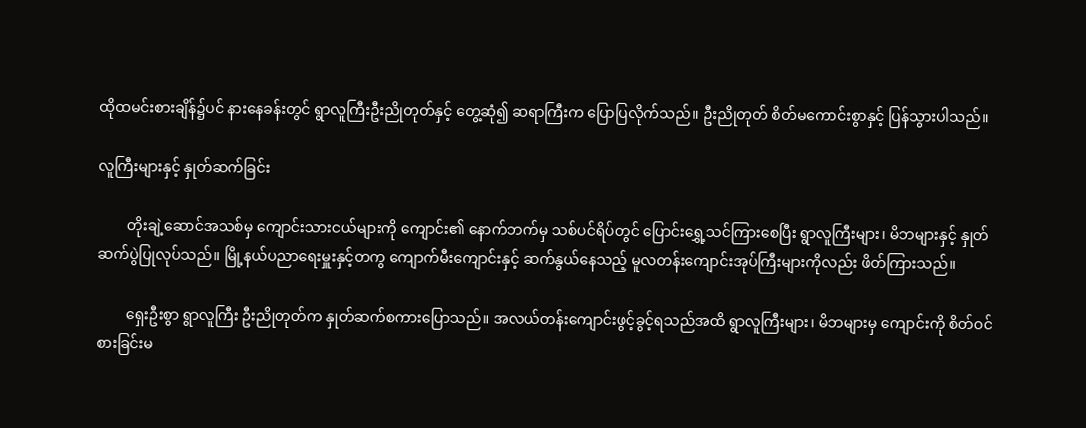ထိုထမင်းစားချိန်၌ပင် နားနေခန်းတွင် ရွာလူကြီးဦးညိုတုတ်နှင့် တွေ့ဆုံ၍ ဆရာကြီးက ပြောပြလိုက်သည်။ ဦးညိုတုတ် စိတ်မကောင်းစွာနှင့် ပြန်သွားပါသည်။

လူကြီးများနှင့် နှုတ်ဆက်ခြင်း

        တိုးချဲ့ဆောင်အသစ်မှ ကျောင်းသားငယ်များကို ကျောင်း၏ နောက်ဘက်မှ သစ်ပင်ရိပ်တွင် ပြောင်းရွှေ့သင်ကြားစေပြီး ရွာလူကြီးများ၊ မိဘများနှင့် နှုတ်ဆက်ပွဲပြုလုပ်သည်။ မြို့နယ်ပညာရေးမှူးနှင့်တကွ ကျောက်မီးကျောင်းနှင့် ဆက်နွယ်နေသည့် မူလတန်းကျောင်းအုပ်ကြီးများကိုလည်း ဖိတ်ကြားသည်။

        ရှေးဦးစွာ ရွာလူကြီး ဦးညိုတုတ်က နှုတ်ဆက်စကားပြောသည်။ အလယ်တန်းကျောင်းဖွင့်ခွင့်ရသည်အထိ ရွာလူကြီးများ၊ မိဘများမှ ကျောင်းကို စိတ်ဝင်စားခြင်းမ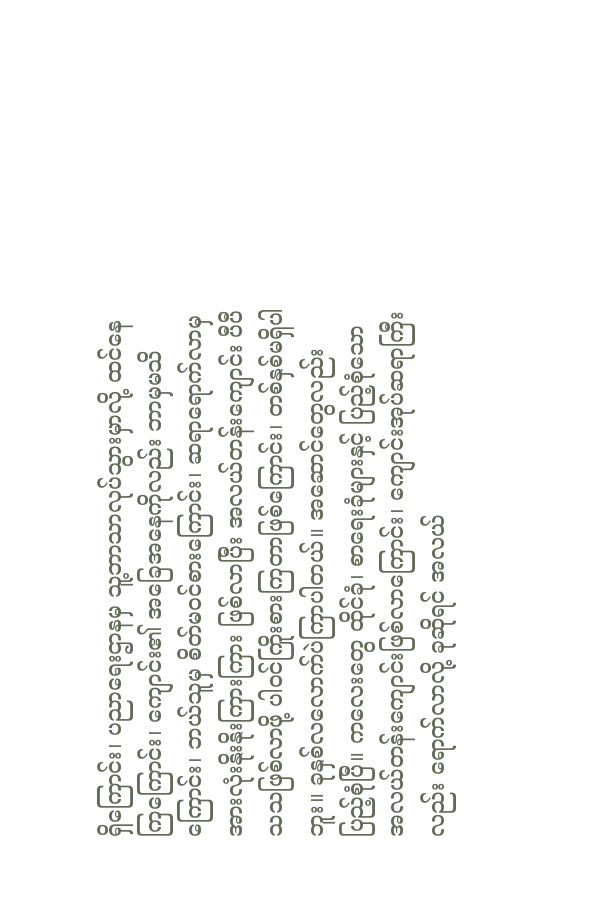ရှိကြောင်း၊ ပညာရေးဌာနမှ သူ့ဘာသာလုပ်သွားမှာလို့ ထင်နေကြကြောင်း၊ ကျောင်း၏ အခြေအနေကိုလည်း ဘာမှမသိကြောင်း၊ ဘယ်သူမှ စိတ်မဝင်စားကြောင်း၊ ဆရာရောက်လာမှ အားလုံးနိုးနိုးကြားကြား ဖြစ်လာပြီး အလယ်တန်းကျောင်း ပီပီသသဖြစ်လာဖို့ ပါဝင်ကြိုးစားကြတာဖြစ်ကြောင်း၊ တစ်နှစ်မရှိပါဘူး။ ခုနှစ်လလောက်ပဲကြာပါတယ်။ အဆောင်တွေလည်း ပြည့်စုံပြီ။ ကလေးတွေ ထိုင်ခုံ၊ စာရေးခုံများနှင့် ပြည့်စုံသော အလယ်တန်းကျောင်းဖြစ်လာကြောင်း၊ ကျောင်းအုပ်ဆရာကြီးလည်း ရောက်လာလို့ ခုဆိုရင် အလယ်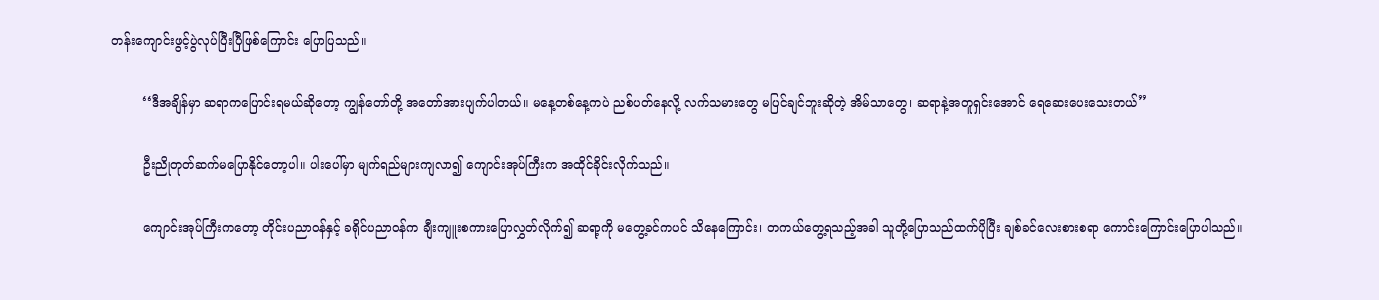တန်းကျောင်းဖွင့်ပွဲလုပ်ပြီးပြီဖြစ်ကြောင်း ပြောပြသည်။

        ‘‘ဒီအချိန်မှာ ဆရာကပြောင်းရမယ်ဆိုတော့ ကျွန်တော်တို့ အတော်အားပျက်ပါတယ်။ မနေ့တစ်နေ့ကပဲ ညစ်ပတ်နေလို့ လက်သမားတွေ မပြင်ချင်ဘူးဆိုတဲ့ အိမ်သာတွေ၊ ဆရာနဲ့အတူရှင်းအောင် ရေဆေးပေးသေးတယ်’’

        ဦးညိုတုတ်ဆက်မပြောနိုင်တော့ပါ။ ပါးပေါ်မှာ မျက်ရည်များကျလာ၍ ကျောင်းအုပ်ကြီးက အထိုင်ခိုင်းလိုက်သည်။

        ကျောင်းအုပ်ကြီးကတော့ တိုင်းပညာဝန်နှင့် ခရိုင်ပညာဝန်က ချီးကျူးစကားပြောလွှတ်လိုက်၍ ဆရာ့ကို မတွေ့ခင်ကပင် သိနေကြောင်း၊ တကယ်တွေ့ရသည့်အခါ သူတို့ပြောသည်ထက်ပိုပြီး ချစ်ခင်လေးစားစရာ ကောင်းကြောင်းပြောပါသည်။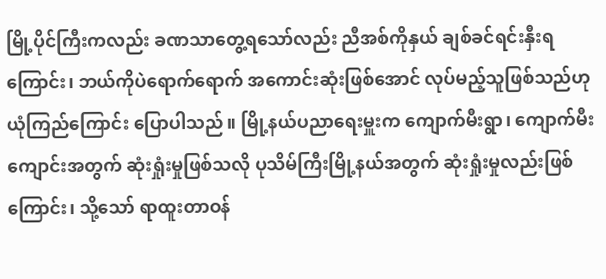မြို့ပိုင်ကြီးကလည်း ခဏသာတွေ့ရသော်လည်း ညီအစ်ကိုနှယ် ချစ်ခင်ရင်းနှီးရကြောင်း၊ ဘယ်ကိုပဲရောက်ရောက် အကောင်းဆုံးဖြစ်အောင် လုပ်မည့်သူဖြစ်သည်ဟု ယုံကြည်ကြောင်း ပြောပါသည်။ မြို့နယ်ပညာရေးမှူးက ကျောက်မီးရွာ၊ ကျောက်မီးကျောင်းအတွက် ဆုံးရှုံးမှုဖြစ်သလို ပုသိမ်ကြီးမြို့နယ်အတွက် ဆုံးရှုံးမှုလည်းဖြစ်ကြောင်း၊ သို့သော် ရာထူးတာဝန်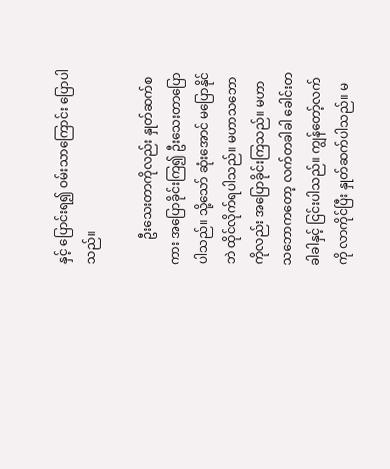နှင့် ပြောင်းရ၍ ဝမ်းသာကြောင်း ပြောပါသည်။

        ဦးသေးတာကိုလည်း နှုတ်ဆက်စကား အပြောခိုင်းကြ၍ ဦးသေးတာပြောပါသည်။ သို့သော် ဆုံးအောင် မပြောနိုင်ဘဲ ထိုင်လိုက်ရပါသည်။ မဟာသဘောကိုလည်း အပြောခိုင်းကြသည်။ မဟာသဘောကတော့ လက်တခါခါ ခေါင်းတခါခါနှင့် ငြင်းပါသည်။ ကျွန်တော့်လက်ကို လာကိုင်ပြီး နှုတ်ဆက်ပါသည်။ မ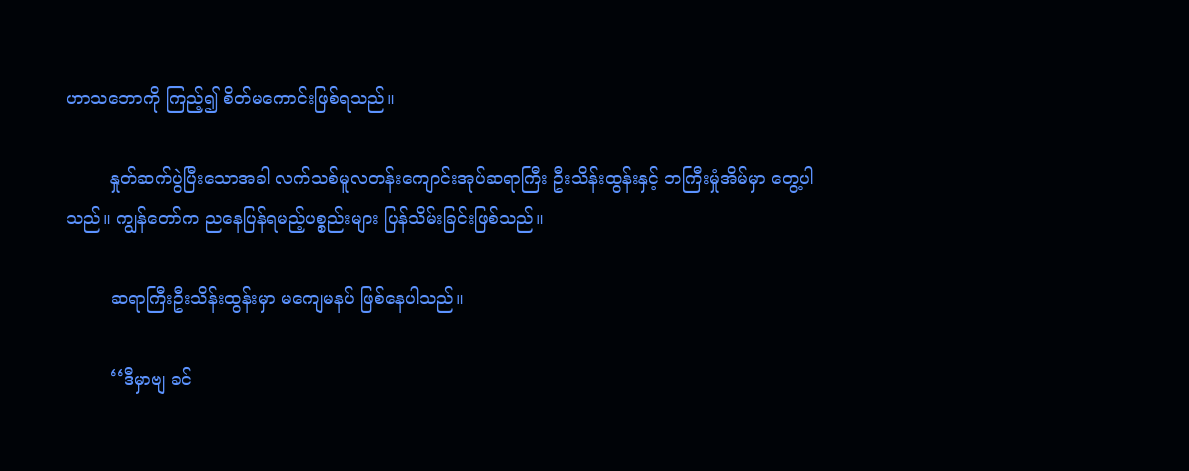ဟာသဘောကို ကြည့်၍ စိတ်မကောင်းဖြစ်ရသည်။

        နှုတ်ဆက်ပွဲပြီးသောအခါ လက်သစ်မူလတန်းကျောင်းအုပ်ဆရာကြီး ဦးသိန်းထွန်းနှင့် ဘကြီးမှုံအိမ်မှာ တွေ့ပါသည်။ ကျွန်တော်က ညနေပြန်ရမည့်ပစ္စည်းများ ပြန်သိမ်းခြင်းဖြစ်သည်။

        ဆရာကြီးဦးသိန်းထွန်းမှာ မကျေမနပ် ဖြစ်နေပါသည်။

        ‘‘ဒီမှာဗျ ခင်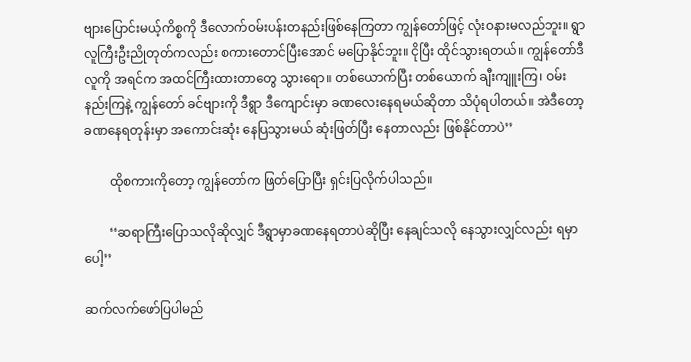ဗျားပြောင်းမယ့်ကိစ္စကို ဒီလောက်ဝမ်းပန်းတနည်းဖြစ်နေကြတာ ကျွန်တော်ဖြင့် လုံးဝနားမလည်ဘူး။ ရွာလူကြီးဦးညိုတုတ်ကလည်း စကားတောင်ပြီးအောင် မပြောနိုင်ဘူး။ ငိုပြီး ထိုင်သွားရတယ်။ ကျွန်တော်ဒီလူကို အရင်က အထင်ကြီးထားတာတွေ သွားရော။ တစ်ယောက်ပြီး တစ်ယောက် ချီးကျူးကြ၊ ဝမ်းနည်းကြနဲ့ ကျွန်တော် ခင်ဗျားကို ဒီရွာ ဒီကျောင်းမှာ ခဏလေးနေရမယ်ဆိုတာ သိပုံရပါတယ်။ အဲဒီတော့ ခဏနေရတုန်းမှာ အကောင်းဆုံး နေပြသွားမယ် ဆုံးဖြတ်ပြီး နေတာလည်း ဖြစ်နိုင်တာပဲ’’

        ထိုစကားကိုတော့ ကျွန်တော်က ဖြတ်ပြောပြီး ရှင်းပြလိုက်ပါသည်။

        ‘‘ဆရာကြီးပြောသလိုဆိုလျှင် ဒီရွာမှာခဏနေရတာပဲဆိုပြီး နေချင်သလို နေသွားလျှင်လည်း ရမှာပေါ့’’

ဆက်လက်ဖော်ပြပါမည်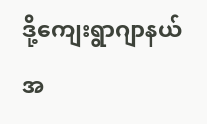ဒို့ကျေးရွာဂျာနယ် အ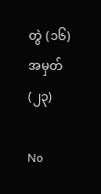တွဲ (၁၆) အမှတ် (၂၃)

No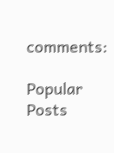comments:

Popular Posts